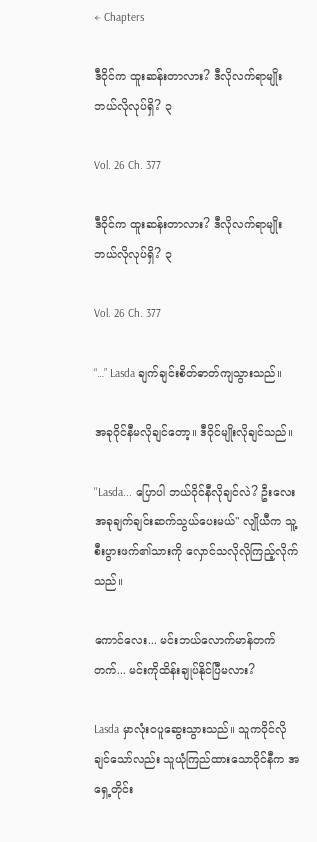← Chapters

ဒီဝိုင်က ထူးဆန်းတာလား? ဒီလိုလက်ရာမျိုးဘယ်လိုလုပ်ရှိ? ၃

Vol. 26 Ch. 377

ဒီဝိုင်က ထူးဆန်းတာလား? ဒီလိုလက်ရာမျိုးဘယ်လိုလုပ်ရှိ? ၃

Vol. 26 Ch. 377

“…” Lasda ချက်ချင်းစိတ်ဓာတ်ကျသွားသည်။

အခုဝိုင်နီမလိုချင်တော့။ ဒီဝိုင်မျိုးလိုချင်သည်။

''Lasda... ပြောပါ ဘယ်ဝိုင်နီလိုချင်လဲ? ဦးလေးအခုချက်ချင်းဆက်သွယ်ပေးမယ်'' လျိုယီက သူ့စီးပွားဖက်၏သားကို လှောင်သလိုလိုကြည့်လိုက်သည်။

ကောင်လေး... မင်းဘယ်လောက်မာန်တက်တက်... မင်းကိုထိန်းချုပ်နိုင်ပြီမလား?

Lasda မှာလုံးဝပူဆွေးသွားသည်။ သူကဝိုင်လိုချင်သော်လည်း သူယုံကြည်ထားသောဝိုင်နီက အရှေ့တိုင်း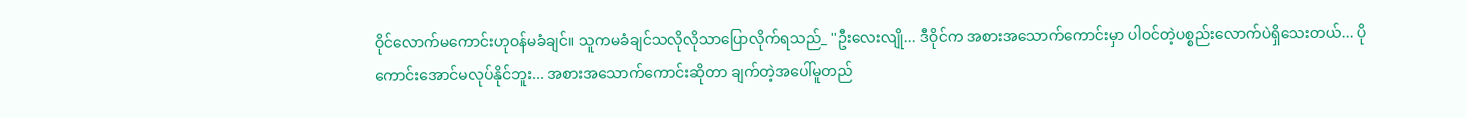ဝိုင်လောက်မကောင်းဟုဝန်မခံချင်။ သူကမခံချင်သလိုလိုသာပြောလိုက်ရသည်_ ''ဦးလေးလျို... ဒီဝိုင်က အစားအသောက်ကောင်းမှာ ပါဝင်တဲ့ပစ္စည်းလောက်ပဲရှိသေးတယ်... ပိုကောင်းအောင်မလုပ်နိုင်ဘူး... အစားအသောက်ကောင်းဆိုတာ ချက်တဲ့အပေါ်မူတည်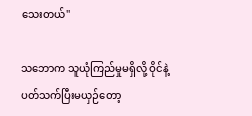သေးတယ်''

သဘောက သူယုံကြည်မှုမရှိလို့ ဝိုင်နဲ့ပတ်သက်ပြီးမယှဉ်တော့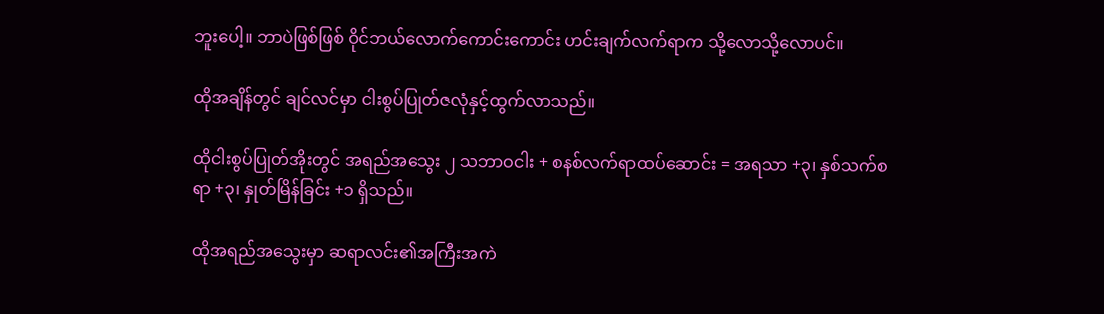ဘူးပေါ့။ ဘာပဲဖြစ်ဖြစ် ဝိုင်ဘယ်လောက်ကောင်းကောင်း ဟင်းချက်လက်ရာက သို့လောသို့လောပင်။

ထိုအချိန်တွင် ချင်လင်မှာ ငါးစွပ်ပြုတ်ဇလုံနှင့်ထွက်လာသည်။

ထိုငါးစွပ်ပြုတ်အိုးတွင် အရည်အသွေး ၂ သဘာဝငါး + စနစ်လက်ရာထပ်ဆောင်း = အရသာ +၃၊ နှစ်သက်စရာ +၃၊ နှုတ်မြိန်ခြင်း +၁ ရှိသည်။

ထိုအရည်အသွေးမှာ ဆရာလင်း၏အကြီးအကဲ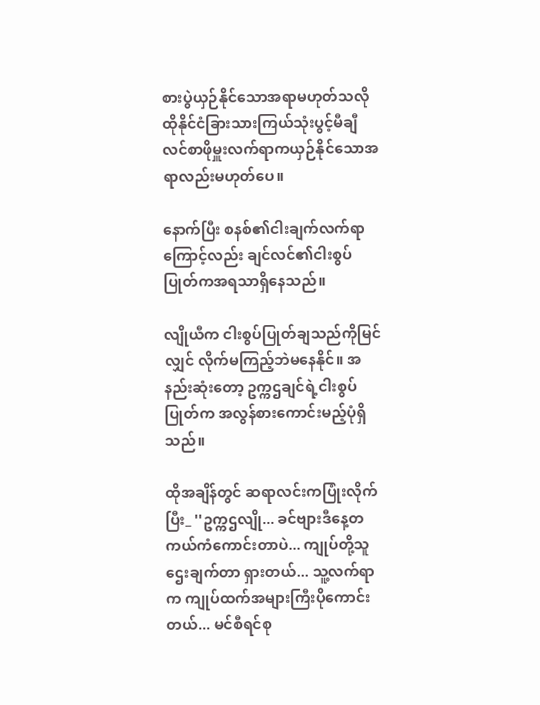စားပွဲယှဉ်နိုင်သောအရာမဟုတ်သလို ထိုနိုင်ငံခြားသားကြယ်သုံးပွင့်မီချီလင်စာဖိုမှူးလက်ရာကယှဉ်နိုင်သောအရာလည်းမဟုတ်ပေ။

နောက်ပြီး စနစ်၏ငါးချက်လက်ရာကြောင့်လည်း ချင်လင်၏ငါးစွပ်ပြုတ်ကအရသာရှိနေသည်။

လျိုယီက ငါးစွပ်ပြုတ်ချသည်ကိုမြင်လျှင် လိုက်မကြည့်ဘဲမနေနိုင်။ အနည်းဆုံးတော့ ဥက္ကဌချင်ရဲ့ငါးစွပ်ပြုတ်က အလွန်စားကောင်းမည့်ပုံရှိသည်။

ထိုအချိန်တွင် ဆရာလင်းကပြုံးလိုက်ပြီး_ ''ဥက္ကဌလျို... ခင်ဗျားဒီနေ့တကယ်ကံကောင်းတာပဲ... ကျုပ်တို့သူဌေးချက်တာ ရှားတယ်... သူ့လက်ရာက ကျုပ်ထက်အများကြီးပိုကောင်းတယ်... မင်စီရင်စု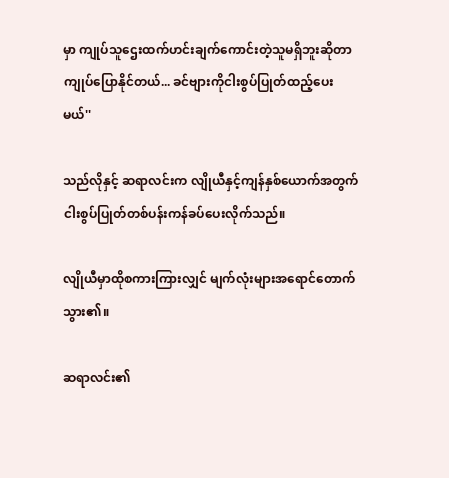မှာ ကျုပ်သူဌေးထက်ဟင်းချက်ကောင်းတဲ့သူမရှိဘူးဆိုတာ ကျုပ်ပြောနိုင်တယ်... ခင်ဗျားကိုငါးစွပ်ပြုတ်ထည့်ပေးမယ်''

သည်လိုနှင့် ဆရာလင်းက လျိုယီနှင့်ကျန်နှစ်ယောက်အတွက် ငါးစွပ်ပြုတ်တစ်ပန်းကန်ခပ်ပေးလိုက်သည်။

လျိုယီမှာထိုစကားကြားလျှင် မျက်လုံးများအရောင်တောက်သွား၏။

ဆရာလင်း၏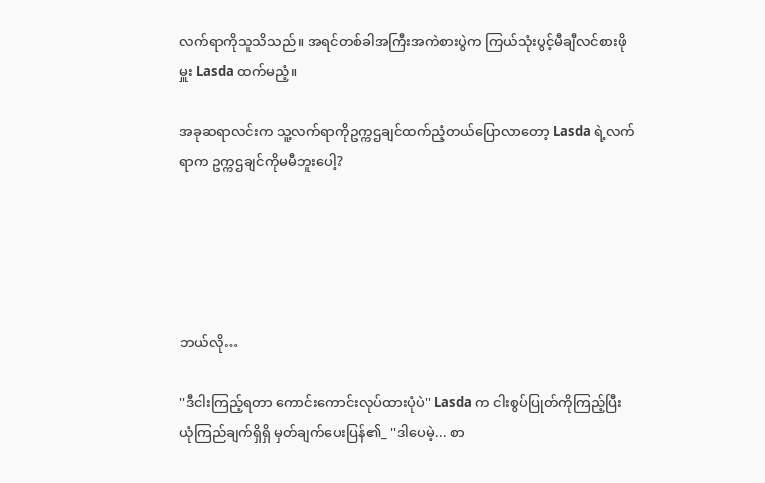လက်ရာကိုသူသိသည်။ အရင်တစ်ခါအကြီးအကဲစားပွဲက ကြယ်သုံးပွင့်မီချီလင်စားဖိုမှူး Lasda ထက်မညံ့။

အခုဆရာလင်းက သူ့လက်ရာကိုဥက္ကဌချင်ထက်ညံ့တယ်ပြောလာတော့ Lasda ရဲ့လက်ရာက ဥက္ကဌချင်ကိုမမီဘူးပေါ့?





ဘယ်လို…

''ဒီငါးကြည့်ရတာ ကောင်းကောင်းလုပ်ထားပုံပဲ'' Lasda က ငါးစွပ်ပြုတ်ကိုကြည့်ပြီး ယုံကြည်ချက်ရှိရှိ မှတ်ချက်ပေးပြန်၏_ ''ဒါပေမဲ့... စာ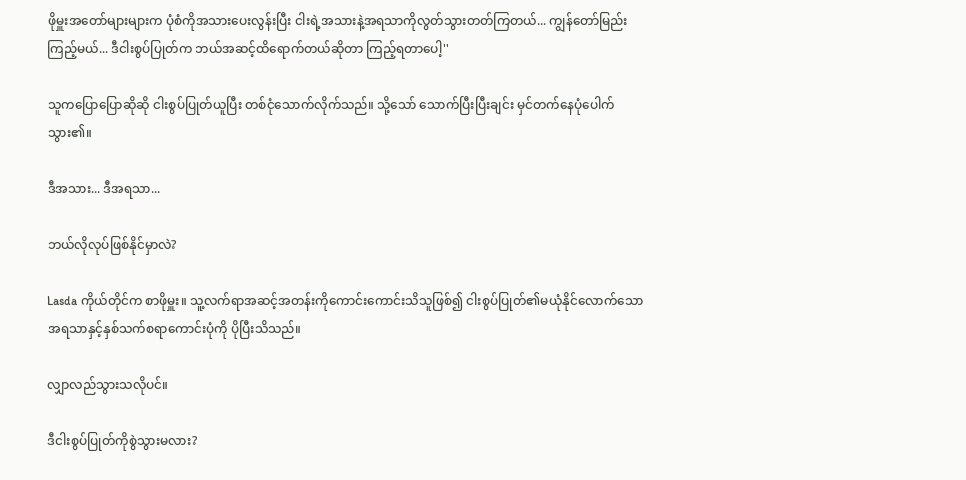ဖိုမှူးအတော်များများက ပုံစံကိုအသားပေးလွန်းပြီး ငါးရဲ့အသားနဲ့အရသာကိုလွတ်သွားတတ်ကြတယ်... ကျွန်တော်မြည်းကြည့်မယ်... ဒီငါးစွပ်ပြုတ်က ဘယ်အဆင့်ထိရောက်တယ်ဆိုတာ ကြည့်ရတာပေါ့''

သူကပြောပြောဆိုဆို ငါးစွပ်ပြုတ်ယူပြီး တစ်ငုံသောက်လိုက်သည်။ သို့သော် သောက်ပြီးပြီးချင်း မှင်တက်နေပုံပေါက်သွား၏။

ဒီအသား... ဒီအရသာ...

ဘယ်လိုလုပ်ဖြစ်နိုင်မှာလဲ?

Lasda ကိုယ်တိုင်က စာဖိုမှူး။ သူ့လက်ရာအဆင့်အတန်းကိုကောင်းကောင်းသိသူဖြစ်၍ ငါးစွပ်ပြုတ်၏မယုံနိုင်လောက်သောအရသာနှင့်နှစ်သက်စရာကောင်းပုံကို ပိုပြီးသိသည်။

လျှာလည်သွားသလိုပင်။

ဒီငါးစွပ်ပြုတ်ကိုစွဲသွားမလား?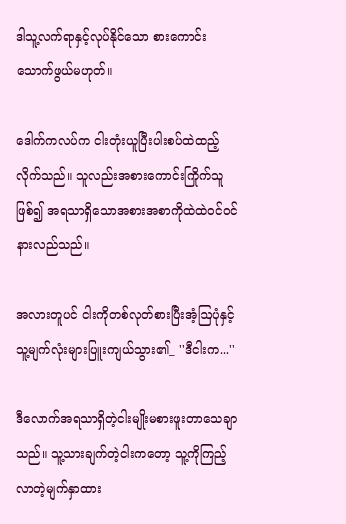ဒါသူ့လက်ရာနှင့်လုပ်နိုင်သော စားကောင်းသောက်ဖွယ်မဟုတ်။

ဒေါက်ကလပ်က ငါးတုံးယူပြီးပါးစပ်ထဲထည့်လိုက်သည်။ သူလည်းအစားကောင်းကြိုက်သူဖြစ်၍ အရသာရှိသောအစားအစာကိုထဲထဲဝင်ဝင်နားလည်သည်။

အလားတူပင် ငါးကိုတစ်လုတ်စားပြီးအံ့ဩပုံနှင့် သူ့မျက်လုံးများပြူးကျယ်သွား၏_ ''ဒီငါးက...''

ဒီလောက်အရသာရှိတဲ့ငါးမျိုးမစားဖူးတာသေချာသည်။ သူ့သားချက်တဲ့ငါးကတော့ သူ့ကိုကြည့်လာတဲ့မျက်နှာထား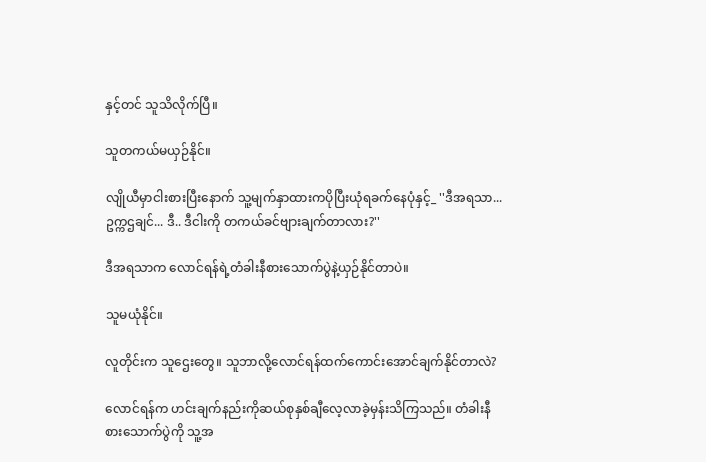နှင့်တင် သူသိလိုက်ပြီ။

သူတကယ်မယှဉ်နိုင်။

လျိုယီမှာငါးစားပြီးနောက် သူ့မျက်နှာထားကပိုပြီးယုံရခက်နေပုံနှင့်_ ''ဒီအရသာ... ဥက္ကဌချင်... ဒီ.. ဒီငါးကို တကယ်ခင်ဗျားချက်တာလား?''

ဒီအရသာက လောင်ရန်ရဲ့တံခါးနီစားသောက်ပွဲနဲ့ယှဉ်နိုင်တာပဲ။

သူမယုံနိုင်။

လူတိုင်းက သူဌေးတွေ။ သူဘာလို့လောင်ရန်ထက်ကောင်းအောင်ချက်နိုင်တာလဲ?

လောင်ရန်က ဟင်းချက်နည်းကိုဆယ်စုနှစ်ချီလေ့လာခဲ့မှန်းသိကြသည်။ တံခါးနီစားသောက်ပွဲကို သူ့အ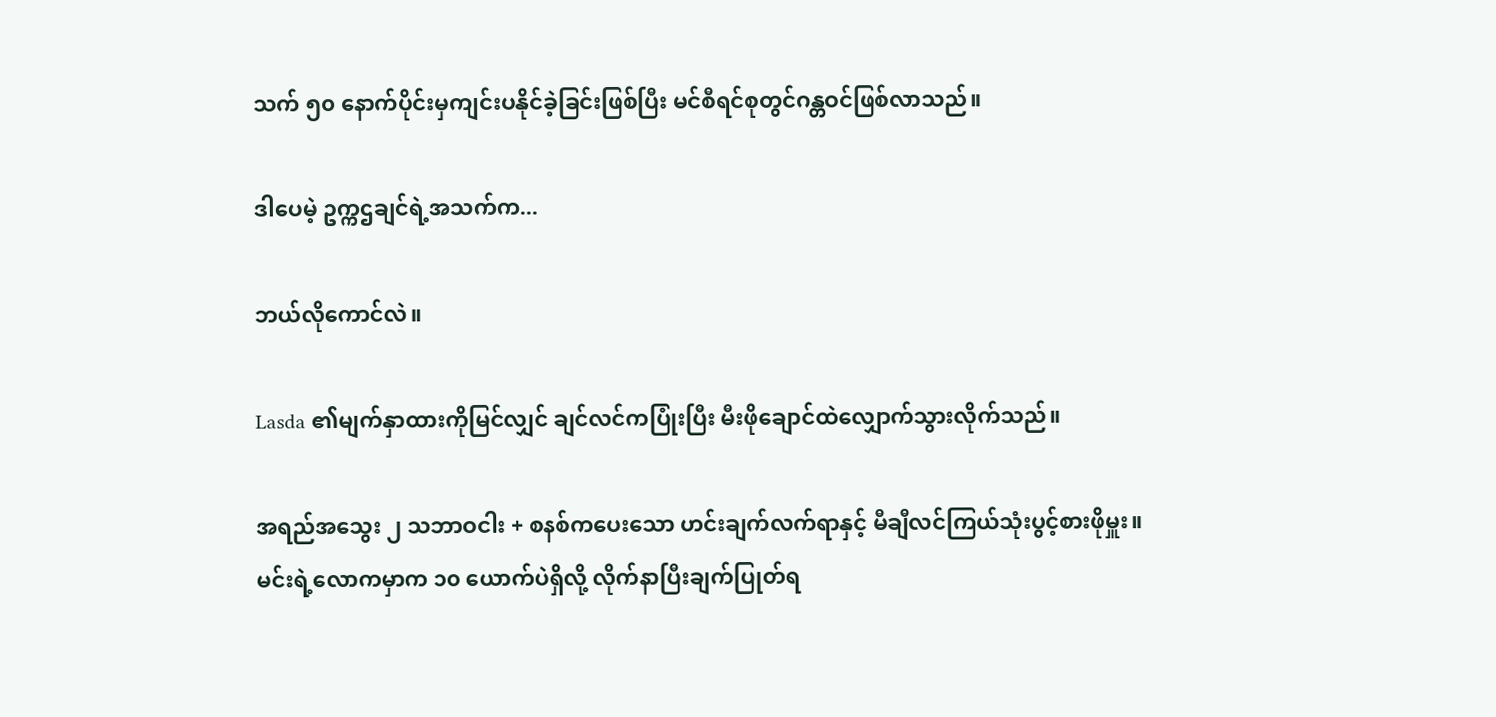သက် ၅၀ နောက်ပိုင်းမှကျင်းပနိုင်ခဲ့ခြင်းဖြစ်ပြီး မင်စီရင်စုတွင်ဂန္တဝင်ဖြစ်လာသည်။

ဒါပေမဲ့ ဥက္ကဌချင်ရဲ့အသက်က...

ဘယ်လိုကောင်လဲ။

Lasda ၏မျက်နှာထားကိုမြင်လျှင် ချင်လင်ကပြုံးပြီး မီးဖိုချောင်ထဲလျှောက်သွားလိုက်သည်။

အရည်အသွေး ၂ သဘာဝငါး + စနစ်ကပေးသော ဟင်းချက်လက်ရာနှင့် မီချီလင်ကြယ်သုံးပွင့်စားဖိုမှူး။ မင်းရဲ့လောကမှာက ၁၀ ယောက်ပဲရှိလို့ လိုက်နာပြီးချက်ပြုတ်ရ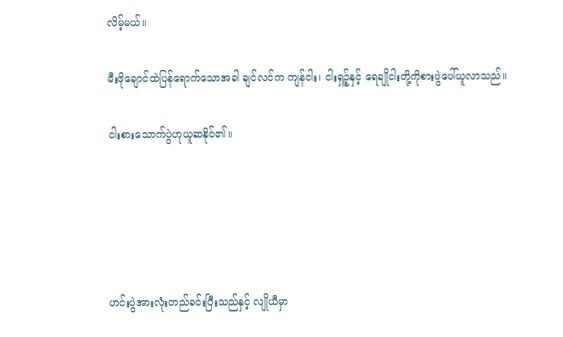လိမ့်မယ်။

မီးဖိုချောင်ထဲပြန်ရောက်သောအခါ ချင်လင်က ကျန်ငါး၊ ငါးရှဉ့်နှင့် ရေချိုငါးတို့ကိုစားပွဲပေါ်ယူလာသည်။

ငါးစားသောက်ပွဲဟုယူဆနိုင်၏။





ဟင်းပွဲအားလုံးတည်ခင်းပြီးသည်နှင့် လျိုယီမှာ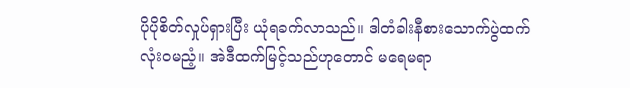ပိုပိုစိတ်လှုပ်ရှားပြီး ယုံရခက်လာသည်။ ဒါတံခါးနီစားသောက်ပွဲထက် လုံးဝမညံ့။ အဲဒီထက်မြင့်သည်ဟုတောင် မရေမရာ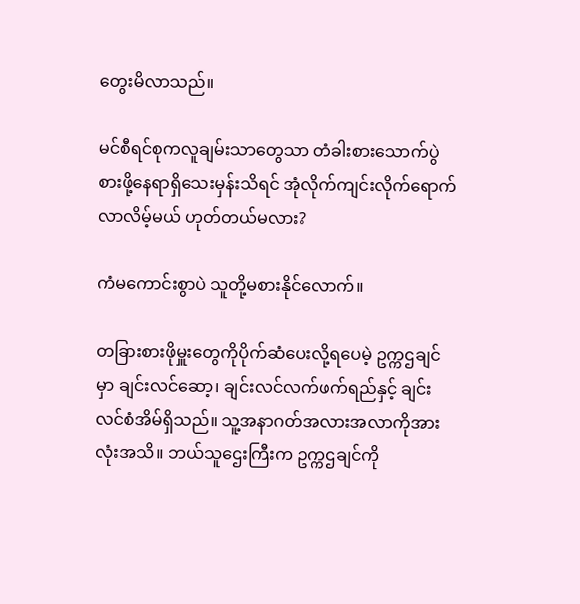တွေးမိလာသည်။

မင်စီရင်စုကလူချမ်းသာတွေသာ တံခါးစားသောက်ပွဲစားဖို့နေရာရှိသေးမှန်းသိရင် အုံလိုက်ကျင်းလိုက်ရောက်လာလိမ့်မယ် ဟုတ်တယ်မလား?

ကံမကောင်းစွာပဲ သူတို့မစားနိုင်လောက်။

တခြားစားဖိုမှူးတွေကိုပိုက်ဆံပေးလို့ရပေမဲ့ ဥက္ကဌချင်မှာ ချင်းလင်ဆော့၊ ချင်းလင်လက်ဖက်ရည်နှင့် ချင်းလင်စံအိမ်ရှိသည်။ သူ့အနာဂတ်အလားအလာကိုအားလုံးအသိ။ ဘယ်သူဌေးကြီးက ဥက္ကဌချင်ကို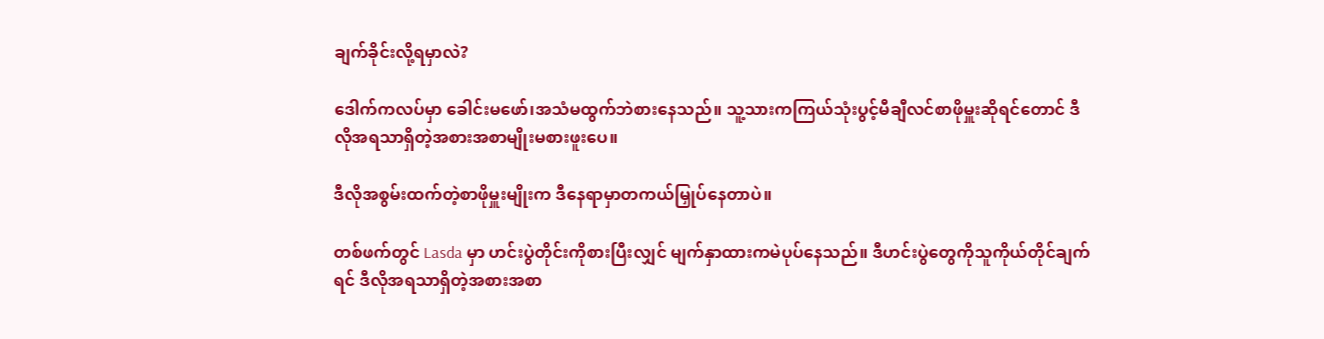ချက်ခိုင်းလို့ရမှာလဲ?

ဒေါက်ကလပ်မှာ ခေါင်းမဖော်၊အသံမထွက်ဘဲစားနေသည်။ သူ့သားကကြယ်သုံးပွင့်မီချီလင်စာဖိုမှူးဆိုရင်တောင် ဒီလိုအရသာရှိတဲ့အစားအစာမျိုးမစားဖူးပေ။

ဒီလိုအစွမ်းထက်တဲ့စာဖိုမှူးမျိုးက ဒီနေရာမှာတကယ်မြှုပ်နေတာပဲ။

တစ်ဖက်တွင် Lasda မှာ ဟင်းပွဲတိုင်းကိုစားပြီးလျှင် မျက်နှာထားကမဲပုပ်နေသည်။ ဒီဟင်းပွဲတွေကိုသူကိုယ်တိုင်ချက်ရင် ဒီလိုအရသာရှိတဲ့အစားအစာ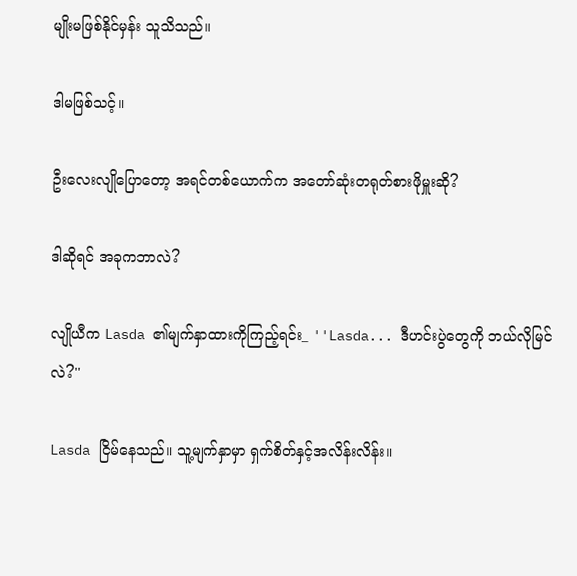မျိုးမဖြစ်နိုင်မှန်း သူသိသည်။

ဒါမဖြစ်သင့်။

ဦးလေးလျိုပြောတော့ အရင်တစ်ယောက်က အတော်ဆုံးတရုတ်စားဖိုမှူးဆို?

ဒါဆိုရင် အခုကဘာလဲ?

လျိုယီက Lasda ၏မျက်နှာထားကိုကြည့်ရင်း_ ''Lasda... ဒီဟင်းပွဲတွေကို ဘယ်လိုမြင်လဲ?''

Lasda ငြိမ်နေသည်။ သူ့မျက်နှာမှာ ရှက်စိတ်နှင့်အလိန်းလိန်း။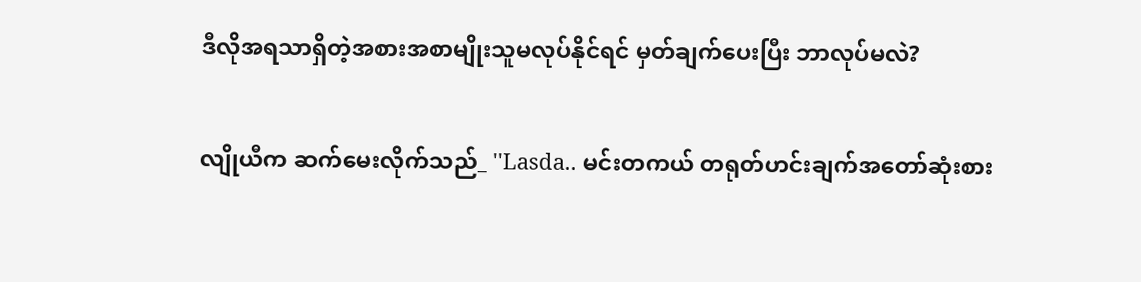ဒီလိုအရသာရှိတဲ့အစားအစာမျိုးသူမလုပ်နိုင်ရင် မှတ်ချက်ပေးပြီး ဘာလုပ်မလဲ?

လျိုယီက ဆက်မေးလိုက်သည်_ ''Lasda.. မင်းတကယ် တရုတ်ဟင်းချက်အတော်ဆုံးစား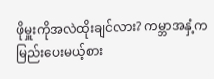ဖိုမှူးကိုအလဲထိုးချင်လား? ကမ္ဘာအနှံ့ကမြည်းပေးမယ့်စား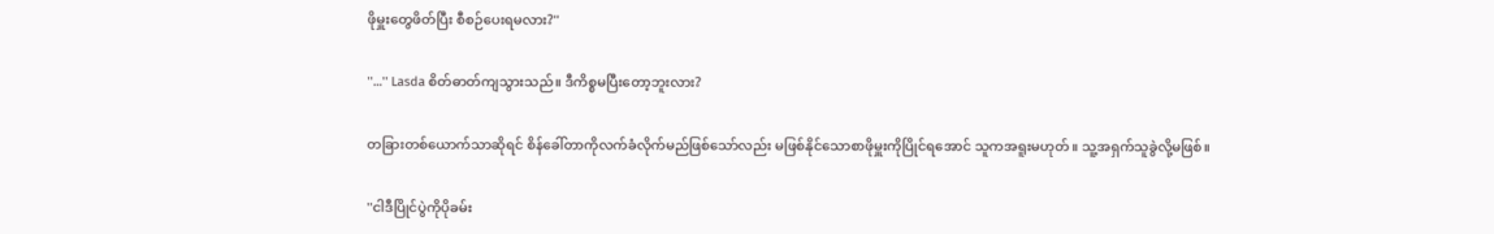ဖိုမှူးတွေဖိတ်ပြီး စီစဉ်ပေးရမလား?''

''...'' Lasda စိတ်ဓာတ်ကျသွားသည်။ ဒီကိစ္စမပြီးတော့ဘူးလား?

တခြားတစ်ယောက်သာဆိုရင် စိန်ခေါ်တာကိုလက်ခံလိုက်မည်ဖြစ်သော်လည်း မဖြစ်နိုင်သောစာဖိုမှူးကိုပြိုင်ရအောင် သူကအရူးမဟုတ်။ သူ့အရှက်သူခွဲလို့မဖြစ်။

''ငါဒီပြိုင်ပွဲကိုပိုခမ်း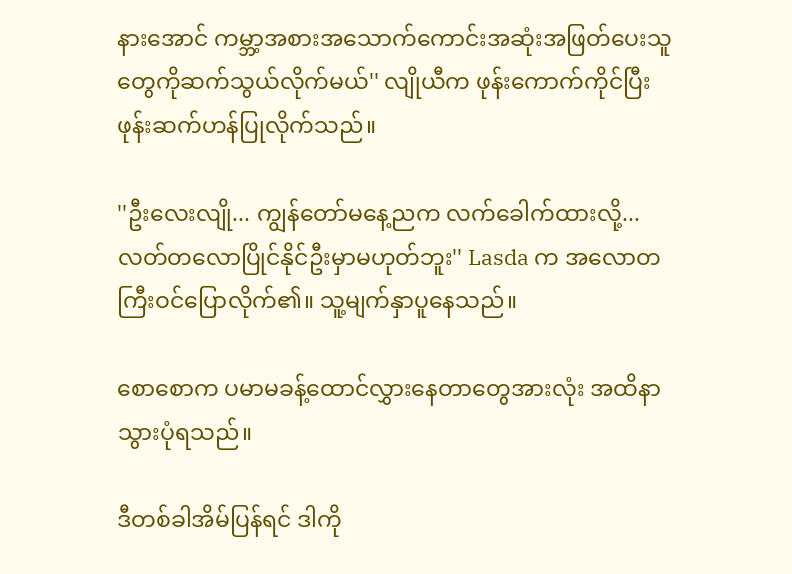နားအောင် ကမ္ဘာ့အစားအသောက်ကောင်းအဆုံးအဖြတ်ပေးသူတွေကိုဆက်သွယ်လိုက်မယ်'' လျိုယီက ဖုန်းကောက်ကိုင်ပြီး ဖုန်းဆက်ဟန်ပြုလိုက်သည်။

''ဦးလေးလျို... ကျွန်တော်မနေ့ညက လက်ခေါက်ထားလို့... လတ်တလောပြိုင်နိုင်ဦးမှာမဟုတ်ဘူး'' Lasda က အလောတကြီးဝင်ပြောလိုက်၏။ သူ့မျက်နှာပူနေသည်။

စောစောက ပမာမခန့်ထောင်လွှားနေတာတွေအားလုံး အထိနာသွားပုံရသည်။

ဒီတစ်ခါအိမ်ပြန်ရင် ဒါကို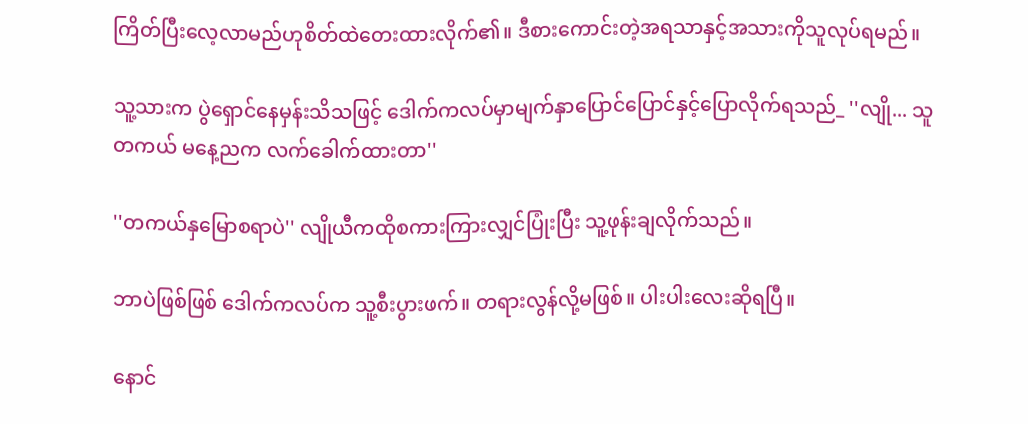ကြိတ်ပြီးလေ့လာမည်ဟုစိတ်ထဲတေးထားလိုက်၏။ ဒီစားကောင်းတဲ့အရသာနှင့်အသားကိုသူလုပ်ရမည်။

သူ့သားက ပွဲရှောင်နေမှန်းသိသဖြင့် ဒေါက်ကလပ်မှာမျက်နှာပြောင်ပြောင်နှင့်ပြောလိုက်ရသည်_ ''လျို... သူတကယ် မနေ့ညက လက်ခေါက်ထားတာ''

''တကယ်နှမြောစရာပဲ'' လျိုယီကထိုစကားကြားလျှင်ပြုံးပြီး သူ့ဖုန်းချလိုက်သည်။

ဘာပဲဖြစ်ဖြစ် ဒေါက်ကလပ်က သူ့စီးပွားဖက်။ တရားလွန်လို့မဖြစ်။ ပါးပါးလေးဆိုရပြီ။

နောင်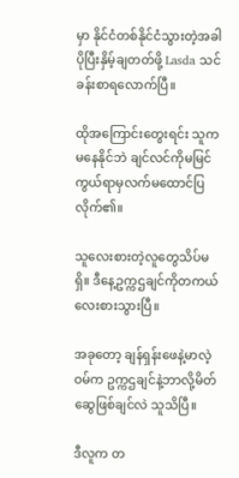မှာ နိုင်ငံတစ်နိုင်ငံသွားတဲ့အခါ ပိုပြီးနှိမ့်ချတတ်ဖို့ Lasda သင်ခန်းစာရလောက်ပြီ။

ထိုအကြောင်းတွေးရင်း သူကမနေနိုင်ဘဲ ချင်လင်ကိုမမြင်ကွယ်ရာမှလက်မထောင်ပြလိုက်၏။

သူလေးစားတဲ့လူတွေသိပ်မရှိ။ ဒီနေ့ဥက္ကဌချင်ကိုတကယ်လေးစားသွားပြီ။

အခုတော့ ချန်ရှန်းဖေနဲ့မာလဲ့ဝမ်က ဥက္ကဌချင်နဲ့ဘာလို့မိတ်ဆွေဖြစ်ချင်လဲ သူသိပြီ။

ဒီလူက တ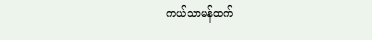ကယ်သာမန်ထက်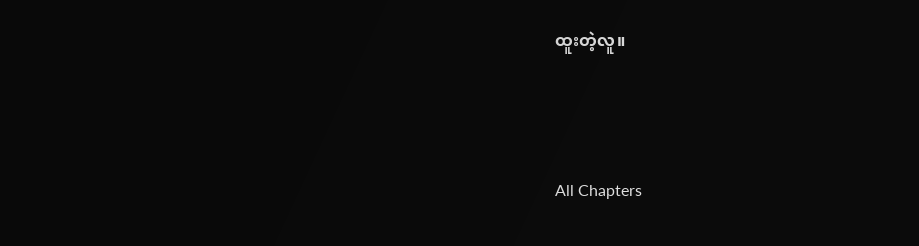ထူးတဲ့လူ။





All Chapters